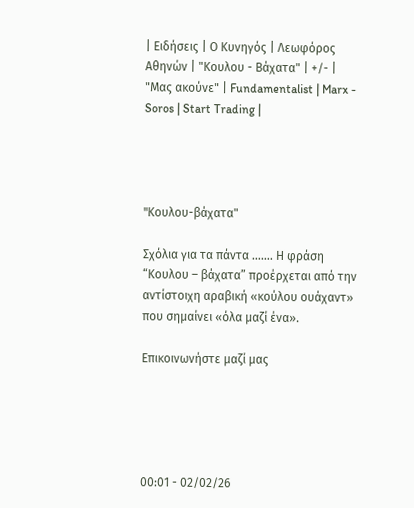| Ειδήσεις | Ο Κυνηγός | Λεωφόρος Αθηνών | "Κουλου - Βάχατα" | +/- | "Μας ακούνε" | Fundamentalist | Marx - Soros | Start Trading |




"Kουλου-βάχατα"

Σχόλια για τα πάντα ……. Η φράση “Κουλου – βάχατα” προέρχεται από την αντίστοιχη αραβική «κούλου ουάχαντ» που σημαίνει «όλα μαζί ένα».

Επικοινωνήστε μαζί μας





00:01 - 02/02/26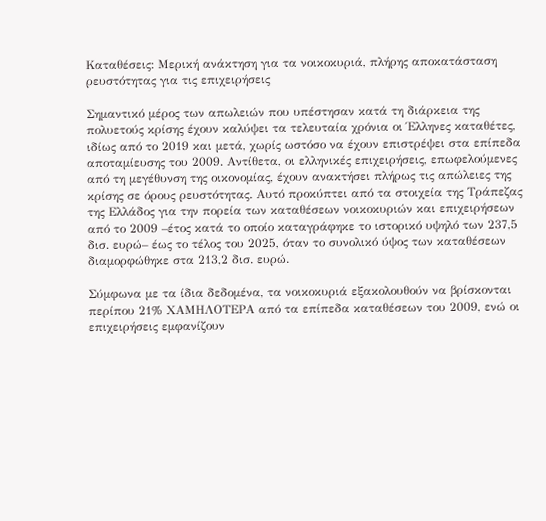Καταθέσεις: Μερική ανάκτηση για τα νοικοκυριά, πλήρης αποκατάσταση ρευστότητας για τις επιχειρήσεις

Σημαντικό μέρος των απωλειών που υπέστησαν κατά τη διάρκεια της πολυετούς κρίσης έχουν καλύψει τα τελευταία χρόνια οι Έλληνες καταθέτες, ιδίως από το 2019 και μετά, χωρίς ωστόσο να έχουν επιστρέψει στα επίπεδα αποταμίευσης του 2009. Αντίθετα, οι ελληνικές επιχειρήσεις, επωφελούμενες από τη μεγέθυνση της οικονομίας, έχουν ανακτήσει πλήρως τις απώλειες της κρίσης σε όρους ρευστότητας. Αυτό προκύπτει από τα στοιχεία της Τράπεζας της Ελλάδος για την πορεία των καταθέσεων νοικοκυριών και επιχειρήσεων από το 2009 –έτος κατά το οποίο καταγράφηκε το ιστορικό υψηλό των 237,5 δισ. ευρώ– έως το τέλος του 2025, όταν το συνολικό ύψος των καταθέσεων διαμορφώθηκε στα 213,2 δισ. ευρώ.

Σύμφωνα με τα ίδια δεδομένα, τα νοικοκυριά εξακολουθούν να βρίσκονται περίπου 21% ΧΑΜΗΛΟΤΕΡΑ από τα επίπεδα καταθέσεων του 2009, ενώ οι επιχειρήσεις εμφανίζουν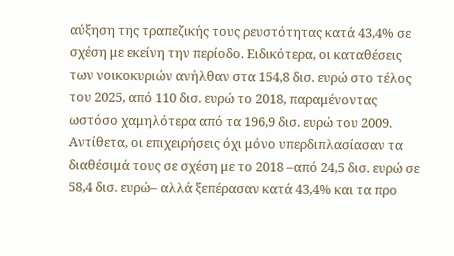αύξηση της τραπεζικής τους ρευστότητας κατά 43,4% σε σχέση με εκείνη την περίοδο. Ειδικότερα, οι καταθέσεις των νοικοκυριών ανήλθαν στα 154,8 δισ. ευρώ στο τέλος του 2025, από 110 δισ. ευρώ το 2018, παραμένοντας ωστόσο χαμηλότερα από τα 196,9 δισ. ευρώ του 2009. Αντίθετα, οι επιχειρήσεις όχι μόνο υπερδιπλασίασαν τα διαθέσιμά τους σε σχέση με το 2018 –από 24,5 δισ. ευρώ σε 58,4 δισ. ευρώ– αλλά ξεπέρασαν κατά 43,4% και τα προ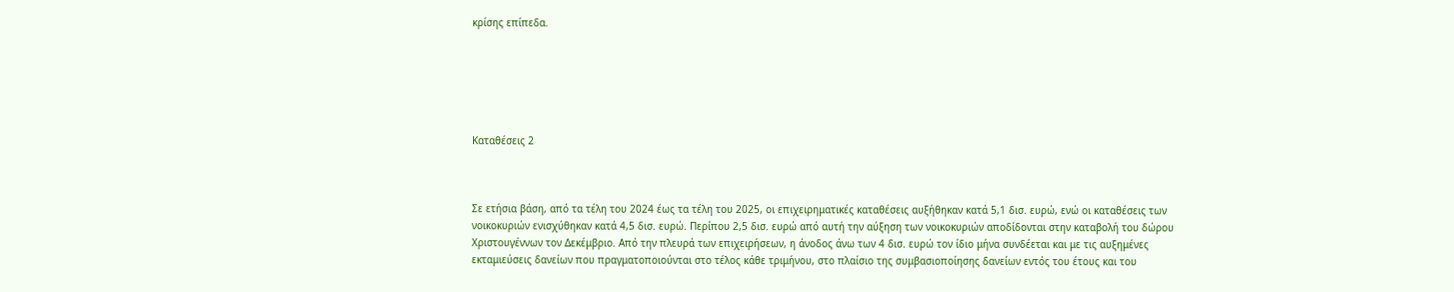κρίσης επίπεδα.






Καταθέσεις 2



Σε ετήσια βάση, από τα τέλη του 2024 έως τα τέλη του 2025, οι επιχειρηματικές καταθέσεις αυξήθηκαν κατά 5,1 δισ. ευρώ, ενώ οι καταθέσεις των νοικοκυριών ενισχύθηκαν κατά 4,5 δισ. ευρώ. Περίπου 2,5 δισ. ευρώ από αυτή την αύξηση των νοικοκυριών αποδίδονται στην καταβολή του δώρου Χριστουγέννων τον Δεκέμβριο. Από την πλευρά των επιχειρήσεων, η άνοδος άνω των 4 δισ. ευρώ τον ίδιο μήνα συνδέεται και με τις αυξημένες εκταμιεύσεις δανείων που πραγματοποιούνται στο τέλος κάθε τριμήνου, στο πλαίσιο της συμβασιοποίησης δανείων εντός του έτους και του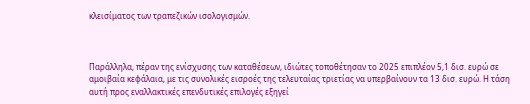κλεισίματος των τραπεζικών ισολογισμών.



Παράλληλα, πέραν της ενίσχυσης των καταθέσεων, ιδιώτες τοποθέτησαν το 2025 επιπλέον 5,1 δισ. ευρώ σε αμοιβαία κεφάλαια, με τις συνολικές εισροές της τελευταίας τριετίας να υπερβαίνουν τα 13 δισ. ευρώ. Η τάση αυτή προς εναλλακτικές επενδυτικές επιλογές εξηγεί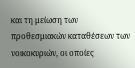και τη μείωση των προθεσμιακών καταθέσεων των νοικοκυριών, οι οποίες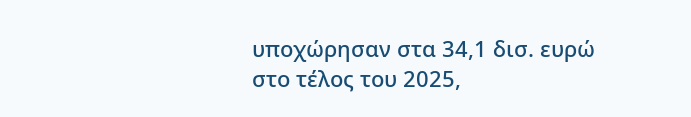υποχώρησαν στα 34,1 δισ. ευρώ στο τέλος του 2025,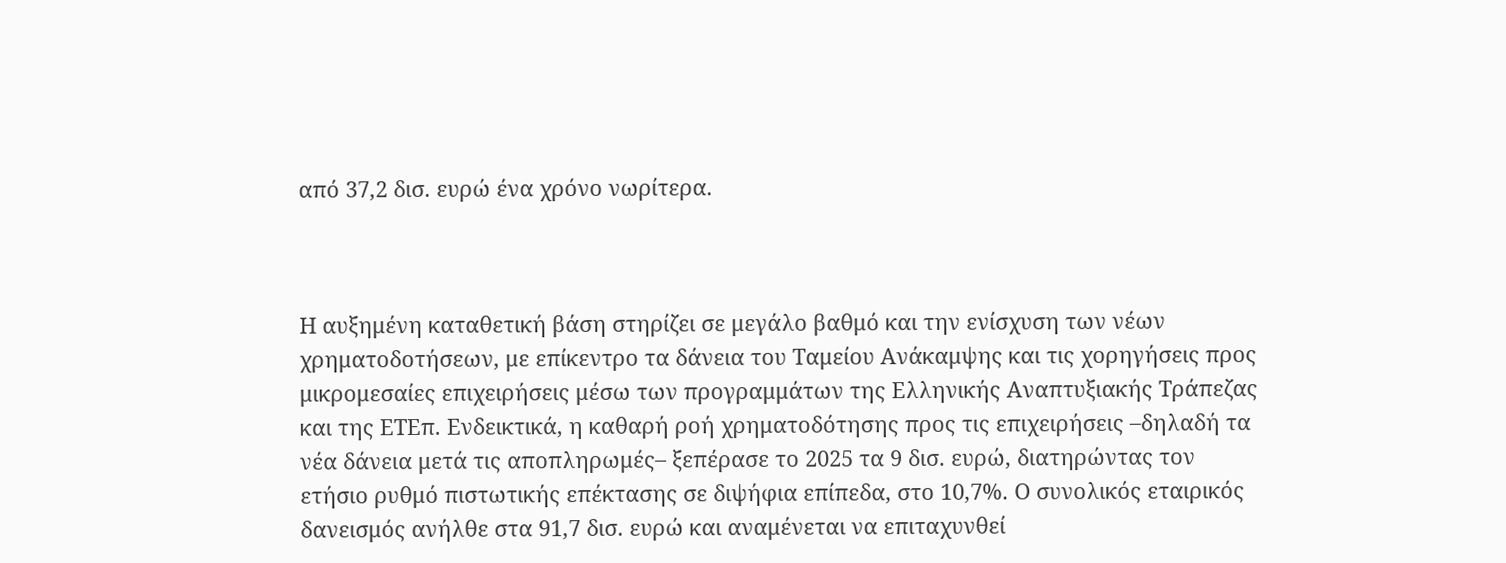από 37,2 δισ. ευρώ ένα χρόνο νωρίτερα.



Η αυξημένη καταθετική βάση στηρίζει σε μεγάλο βαθμό και την ενίσχυση των νέων χρηματοδοτήσεων, με επίκεντρο τα δάνεια του Ταμείου Ανάκαμψης και τις χορηγήσεις προς μικρομεσαίες επιχειρήσεις μέσω των προγραμμάτων της Ελληνικής Αναπτυξιακής Τράπεζας και της ΕΤΕπ. Ενδεικτικά, η καθαρή ροή χρηματοδότησης προς τις επιχειρήσεις –δηλαδή τα νέα δάνεια μετά τις αποπληρωμές– ξεπέρασε το 2025 τα 9 δισ. ευρώ, διατηρώντας τον ετήσιο ρυθμό πιστωτικής επέκτασης σε διψήφια επίπεδα, στο 10,7%. Ο συνολικός εταιρικός δανεισμός ανήλθε στα 91,7 δισ. ευρώ και αναμένεται να επιταχυνθεί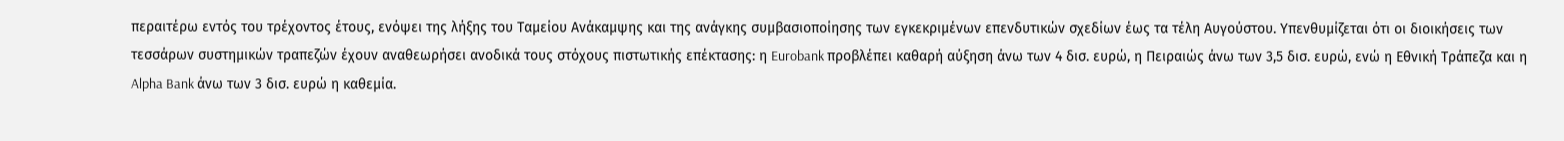περαιτέρω εντός του τρέχοντος έτους, ενόψει της λήξης του Ταμείου Ανάκαμψης και της ανάγκης συμβασιοποίησης των εγκεκριμένων επενδυτικών σχεδίων έως τα τέλη Αυγούστου. Υπενθυμίζεται ότι οι διοικήσεις των τεσσάρων συστημικών τραπεζών έχουν αναθεωρήσει ανοδικά τους στόχους πιστωτικής επέκτασης: η Eurobank προβλέπει καθαρή αύξηση άνω των 4 δισ. ευρώ, η Πειραιώς άνω των 3,5 δισ. ευρώ, ενώ η Εθνική Τράπεζα και η Alpha Bank άνω των 3 δισ. ευρώ η καθεμία.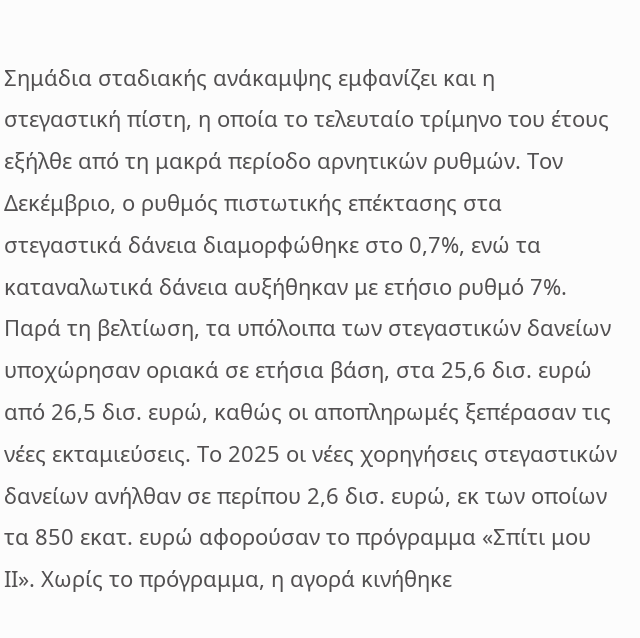Σημάδια σταδιακής ανάκαμψης εμφανίζει και η στεγαστική πίστη, η οποία το τελευταίο τρίμηνο του έτους εξήλθε από τη μακρά περίοδο αρνητικών ρυθμών. Τον Δεκέμβριο, ο ρυθμός πιστωτικής επέκτασης στα στεγαστικά δάνεια διαμορφώθηκε στο 0,7%, ενώ τα καταναλωτικά δάνεια αυξήθηκαν με ετήσιο ρυθμό 7%. Παρά τη βελτίωση, τα υπόλοιπα των στεγαστικών δανείων υποχώρησαν οριακά σε ετήσια βάση, στα 25,6 δισ. ευρώ από 26,5 δισ. ευρώ, καθώς οι αποπληρωμές ξεπέρασαν τις νέες εκταμιεύσεις. Το 2025 οι νέες χορηγήσεις στεγαστικών δανείων ανήλθαν σε περίπου 2,6 δισ. ευρώ, εκ των οποίων τα 850 εκατ. ευρώ αφορούσαν το πρόγραμμα «Σπίτι μου ΙΙ». Χωρίς το πρόγραμμα, η αγορά κινήθηκε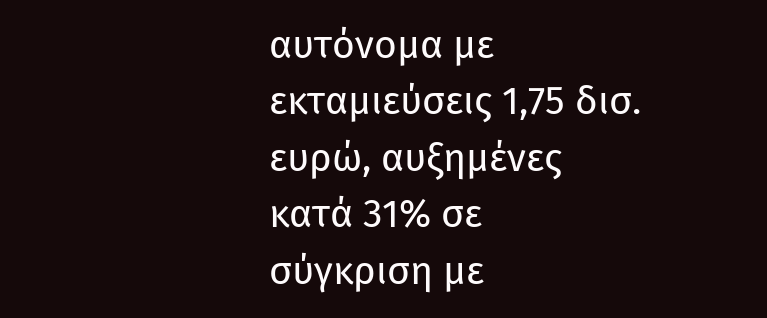αυτόνομα με εκταμιεύσεις 1,75 δισ. ευρώ, αυξημένες κατά 31% σε σύγκριση με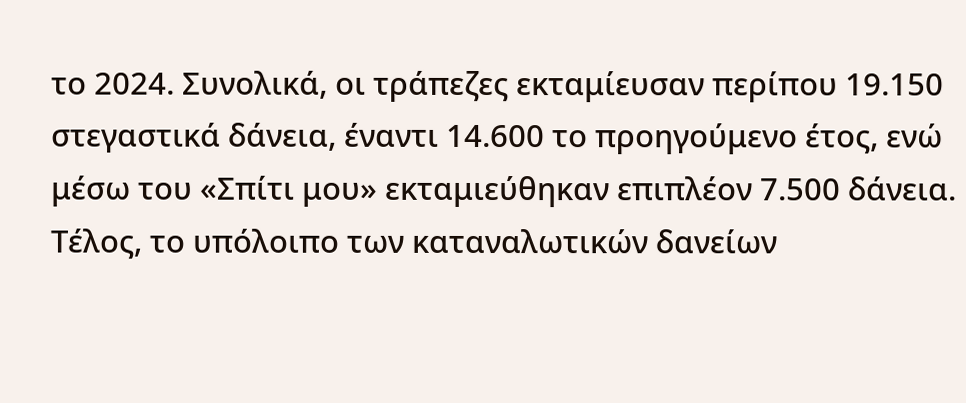το 2024. Συνολικά, οι τράπεζες εκταμίευσαν περίπου 19.150 στεγαστικά δάνεια, έναντι 14.600 το προηγούμενο έτος, ενώ μέσω του «Σπίτι μου» εκταμιεύθηκαν επιπλέον 7.500 δάνεια. Τέλος, το υπόλοιπο των καταναλωτικών δανείων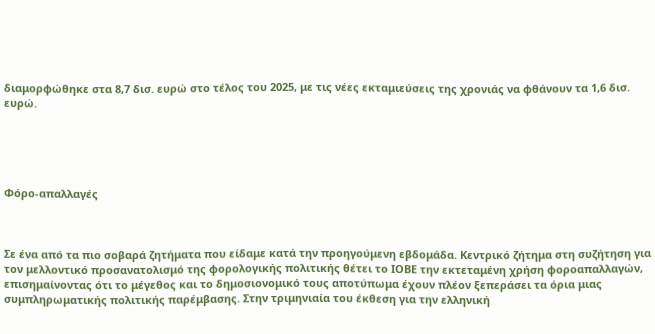διαμορφώθηκε στα 8,7 δισ. ευρώ στο τέλος του 2025, με τις νέες εκταμιεύσεις της χρονιάς να φθάνουν τα 1,6 δισ. ευρώ.





Φόρο-απαλλαγές



Σε ένα από τα πιο σοβαρά ζητήματα που είδαμε κατά την προηγούμενη εβδομάδα. Κεντρικό ζήτημα στη συζήτηση για τον μελλοντικό προσανατολισμό της φορολογικής πολιτικής θέτει το ΙΟΒΕ την εκτεταμένη χρήση φοροαπαλλαγών, επισημαίνοντας ότι το μέγεθος και το δημοσιονομικό τους αποτύπωμα έχουν πλέον ξεπεράσει τα όρια μιας συμπληρωματικής πολιτικής παρέμβασης. Στην τριμηνιαία του έκθεση για την ελληνική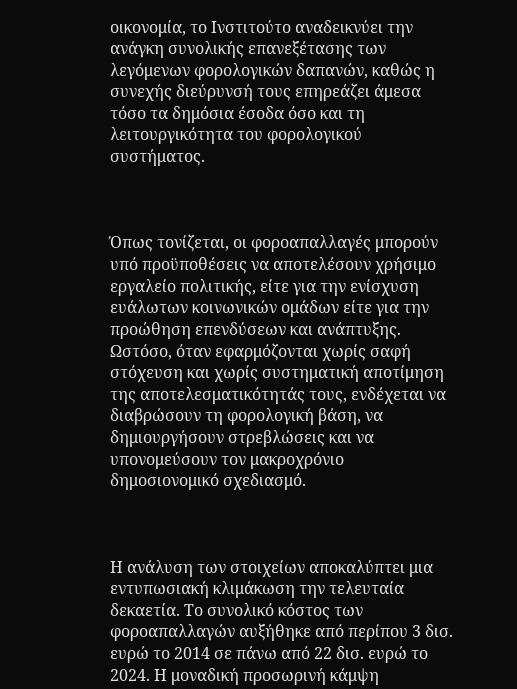οικονομία, το Ινστιτούτο αναδεικνύει την ανάγκη συνολικής επανεξέτασης των λεγόμενων φορολογικών δαπανών, καθώς η συνεχής διεύρυνσή τους επηρεάζει άμεσα τόσο τα δημόσια έσοδα όσο και τη λειτουργικότητα του φορολογικού συστήματος.



Όπως τονίζεται, οι φοροαπαλλαγές μπορούν υπό προϋποθέσεις να αποτελέσουν χρήσιμο εργαλείο πολιτικής, είτε για την ενίσχυση ευάλωτων κοινωνικών ομάδων είτε για την προώθηση επενδύσεων και ανάπτυξης. Ωστόσο, όταν εφαρμόζονται χωρίς σαφή στόχευση και χωρίς συστηματική αποτίμηση της αποτελεσματικότητάς τους, ενδέχεται να διαβρώσουν τη φορολογική βάση, να δημιουργήσουν στρεβλώσεις και να υπονομεύσουν τον μακροχρόνιο δημοσιονομικό σχεδιασμό.



Η ανάλυση των στοιχείων αποκαλύπτει μια εντυπωσιακή κλιμάκωση την τελευταία δεκαετία. Το συνολικό κόστος των φοροαπαλλαγών αυξήθηκε από περίπου 3 δισ. ευρώ το 2014 σε πάνω από 22 δισ. ευρώ το 2024. Η μοναδική προσωρινή κάμψη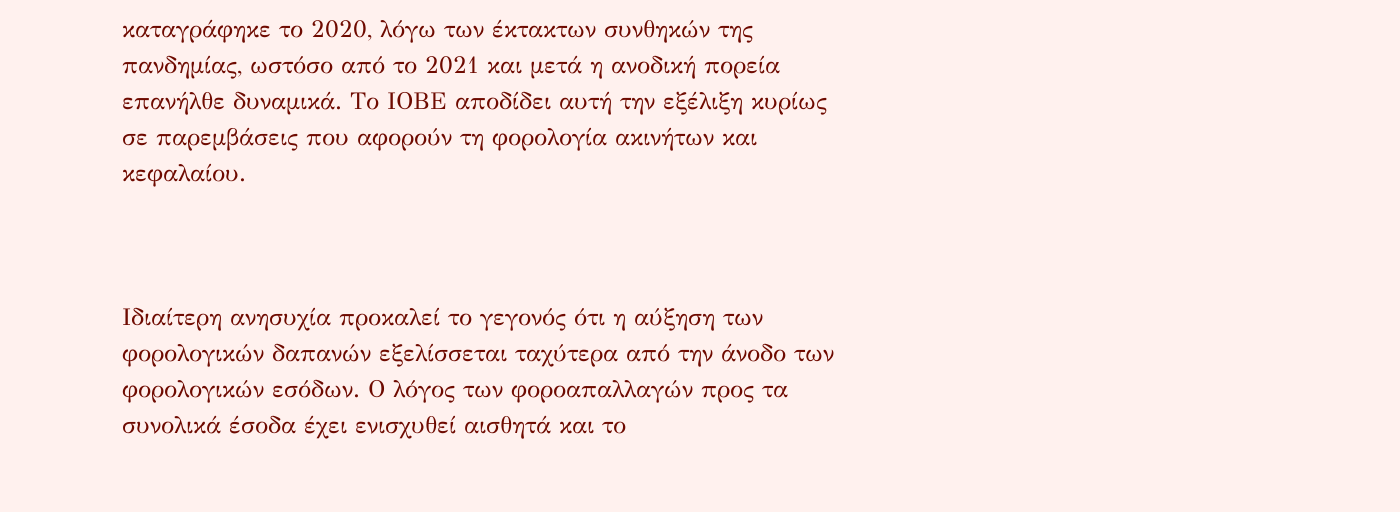καταγράφηκε το 2020, λόγω των έκτακτων συνθηκών της πανδημίας, ωστόσο από το 2021 και μετά η ανοδική πορεία επανήλθε δυναμικά. Το ΙΟΒΕ αποδίδει αυτή την εξέλιξη κυρίως σε παρεμβάσεις που αφορούν τη φορολογία ακινήτων και κεφαλαίου.



Ιδιαίτερη ανησυχία προκαλεί το γεγονός ότι η αύξηση των φορολογικών δαπανών εξελίσσεται ταχύτερα από την άνοδο των φορολογικών εσόδων. Ο λόγος των φοροαπαλλαγών προς τα συνολικά έσοδα έχει ενισχυθεί αισθητά και το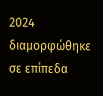2024 διαμορφώθηκε σε επίπεδα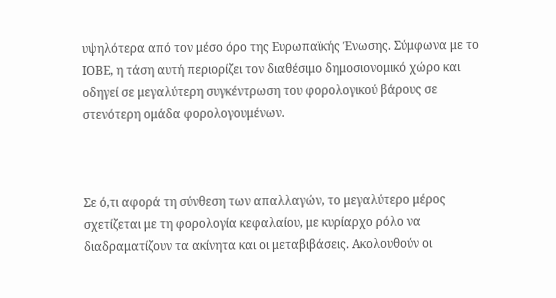υψηλότερα από τον μέσο όρο της Ευρωπαϊκής Ένωσης. Σύμφωνα με το ΙΟΒΕ, η τάση αυτή περιορίζει τον διαθέσιμο δημοσιονομικό χώρο και οδηγεί σε μεγαλύτερη συγκέντρωση του φορολογικού βάρους σε στενότερη ομάδα φορολογουμένων.



Σε ό,τι αφορά τη σύνθεση των απαλλαγών, το μεγαλύτερο μέρος σχετίζεται με τη φορολογία κεφαλαίου, με κυρίαρχο ρόλο να διαδραματίζουν τα ακίνητα και οι μεταβιβάσεις. Ακολουθούν οι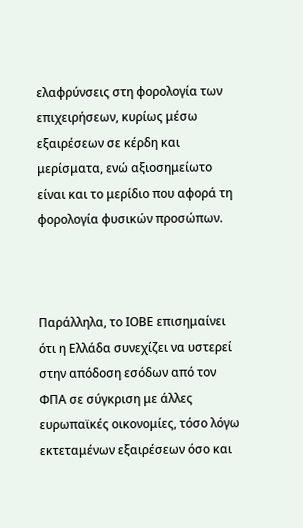ελαφρύνσεις στη φορολογία των επιχειρήσεων, κυρίως μέσω εξαιρέσεων σε κέρδη και μερίσματα, ενώ αξιοσημείωτο είναι και το μερίδιο που αφορά τη φορολογία φυσικών προσώπων.



Παράλληλα, το ΙΟΒΕ επισημαίνει ότι η Ελλάδα συνεχίζει να υστερεί στην απόδοση εσόδων από τον ΦΠΑ σε σύγκριση με άλλες ευρωπαϊκές οικονομίες, τόσο λόγω εκτεταμένων εξαιρέσεων όσο και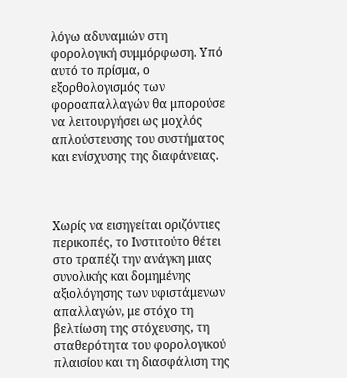λόγω αδυναμιών στη φορολογική συμμόρφωση. Υπό αυτό το πρίσμα, ο εξορθολογισμός των φοροαπαλλαγών θα μπορούσε να λειτουργήσει ως μοχλός απλούστευσης του συστήματος και ενίσχυσης της διαφάνειας.



Χωρίς να εισηγείται οριζόντιες περικοπές, το Ινστιτούτο θέτει στο τραπέζι την ανάγκη μιας συνολικής και δομημένης αξιολόγησης των υφιστάμενων απαλλαγών, με στόχο τη βελτίωση της στόχευσης, τη σταθερότητα του φορολογικού πλαισίου και τη διασφάλιση της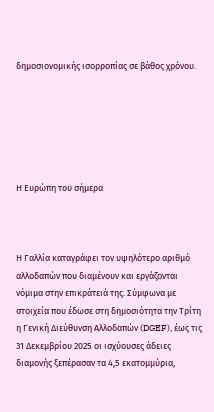δημοσιονομικής ισορροπίας σε βάθος χρόνου.






Η Ευρώπη του σήμερα



Η Γαλλία καταγράφει τον υψηλότερο αριθμό αλλοδαπών που διαμένουν και εργάζονται νόμιμα στην επικράτειά της. Σύμφωνα με στοιχεία που έδωσε στη δημοσιότητα την Τρίτη η Γενική Διεύθυνση Αλλοδαπών (DGEF), έως τις 31 Δεκεμβρίου 2025 οι ισχύουσες άδειες διαμονής ξεπέρασαν τα 4,5 εκατομμύρια,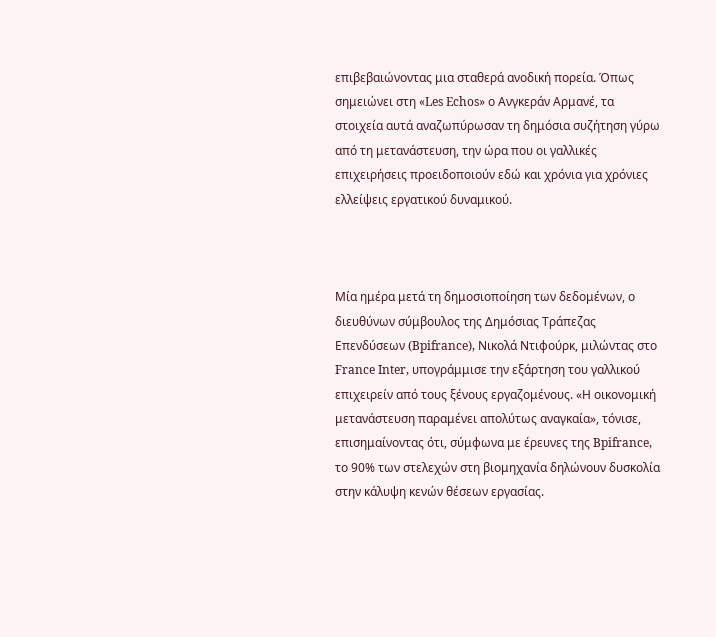επιβεβαιώνοντας μια σταθερά ανοδική πορεία. Όπως σημειώνει στη «Les Echos» ο Ανγκεράν Αρμανέ, τα στοιχεία αυτά αναζωπύρωσαν τη δημόσια συζήτηση γύρω από τη μετανάστευση, την ώρα που οι γαλλικές επιχειρήσεις προειδοποιούν εδώ και χρόνια για χρόνιες ελλείψεις εργατικού δυναμικού.



Μία ημέρα μετά τη δημοσιοποίηση των δεδομένων, ο διευθύνων σύμβουλος της Δημόσιας Τράπεζας Επενδύσεων (Bpifrance), Νικολά Ντιφούρκ, μιλώντας στο France Inter, υπογράμμισε την εξάρτηση του γαλλικού επιχειρείν από τους ξένους εργαζομένους. «Η οικονομική μετανάστευση παραμένει απολύτως αναγκαία», τόνισε, επισημαίνοντας ότι, σύμφωνα με έρευνες της Bpifrance, το 90% των στελεχών στη βιομηχανία δηλώνουν δυσκολία στην κάλυψη κενών θέσεων εργασίας.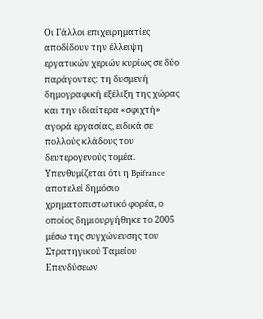Οι Γάλλοι επιχειρηματίες αποδίδουν την έλλειψη εργατικών χεριών κυρίως σε δύο παράγοντες: τη δυσμενή δημογραφική εξέλιξη της χώρας και την ιδιαίτερα «σφιχτή» αγορά εργασίας, ειδικά σε πολλούς κλάδους του δευτερογενούς τομέα. Υπενθυμίζεται ότι η Bpifrance αποτελεί δημόσιο χρηματοπιστωτικό φορέα, ο οποίος δημιουργήθηκε το 2005 μέσω της συγχώνευσης του Στρατηγικού Ταμείου Επενδύσεων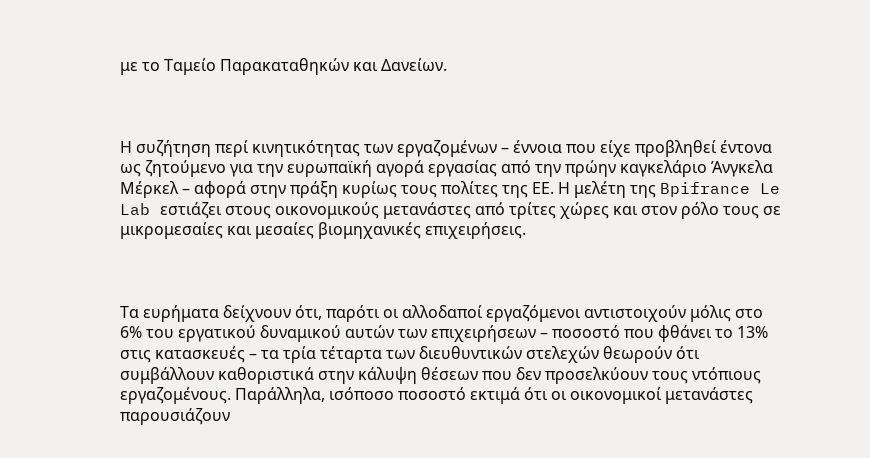με το Ταμείο Παρακαταθηκών και Δανείων.



Η συζήτηση περί κινητικότητας των εργαζομένων – έννοια που είχε προβληθεί έντονα ως ζητούμενο για την ευρωπαϊκή αγορά εργασίας από την πρώην καγκελάριο Άνγκελα Μέρκελ – αφορά στην πράξη κυρίως τους πολίτες της ΕΕ. Η μελέτη της Bpifrance Le Lab εστιάζει στους οικονομικούς μετανάστες από τρίτες χώρες και στον ρόλο τους σε μικρομεσαίες και μεσαίες βιομηχανικές επιχειρήσεις.



Τα ευρήματα δείχνουν ότι, παρότι οι αλλοδαποί εργαζόμενοι αντιστοιχούν μόλις στο 6% του εργατικού δυναμικού αυτών των επιχειρήσεων – ποσοστό που φθάνει το 13% στις κατασκευές – τα τρία τέταρτα των διευθυντικών στελεχών θεωρούν ότι συμβάλλουν καθοριστικά στην κάλυψη θέσεων που δεν προσελκύουν τους ντόπιους εργαζομένους. Παράλληλα, ισόποσο ποσοστό εκτιμά ότι οι οικονομικοί μετανάστες παρουσιάζουν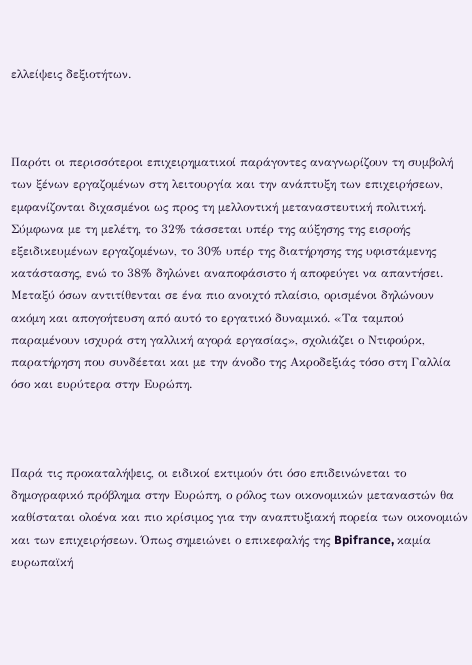ελλείψεις δεξιοτήτων.



Παρότι οι περισσότεροι επιχειρηματικοί παράγοντες αναγνωρίζουν τη συμβολή των ξένων εργαζομένων στη λειτουργία και την ανάπτυξη των επιχειρήσεων, εμφανίζονται διχασμένοι ως προς τη μελλοντική μεταναστευτική πολιτική. Σύμφωνα με τη μελέτη, το 32% τάσσεται υπέρ της αύξησης της εισροής εξειδικευμένων εργαζομένων, το 30% υπέρ της διατήρησης της υφιστάμενης κατάστασης, ενώ το 38% δηλώνει αναποφάσιστο ή αποφεύγει να απαντήσει. Μεταξύ όσων αντιτίθενται σε ένα πιο ανοιχτό πλαίσιο, ορισμένοι δηλώνουν ακόμη και απογοήτευση από αυτό το εργατικό δυναμικό. «Τα ταμπού παραμένουν ισχυρά στη γαλλική αγορά εργασίας», σχολιάζει ο Ντιφούρκ, παρατήρηση που συνδέεται και με την άνοδο της Ακροδεξιάς τόσο στη Γαλλία όσο και ευρύτερα στην Ευρώπη.



Παρά τις προκαταλήψεις, οι ειδικοί εκτιμούν ότι όσο επιδεινώνεται το δημογραφικό πρόβλημα στην Ευρώπη, ο ρόλος των οικονομικών μεταναστών θα καθίσταται ολοένα και πιο κρίσιμος για την αναπτυξιακή πορεία των οικονομιών και των επιχειρήσεων. Όπως σημειώνει ο επικεφαλής της Bpifrance, καμία ευρωπαϊκή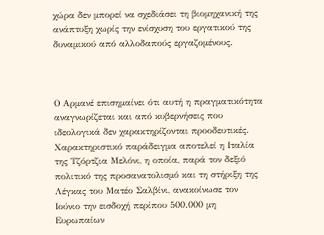χώρα δεν μπορεί να σχεδιάσει τη βιομηχανική της ανάπτυξη χωρίς την ενίσχυση του εργατικού της δυναμικού από αλλοδαπούς εργαζομένους.



Ο Αρμανέ επισημαίνει ότι αυτή η πραγματικότητα αναγνωρίζεται και από κυβερνήσεις που ιδεολογικά δεν χαρακτηρίζονται προοδευτικές. Χαρακτηριστικό παράδειγμα αποτελεί η Ιταλία της Τζόρτζια Μελόνι, η οποία, παρά τον δεξιό πολιτικό της προσανατολισμό και τη στήριξη της Λέγκας του Ματέο Σαλβίνι, ανακοίνωσε τον Ιούνιο την εισδοχή περίπου 500.000 μη Ευρωπαίων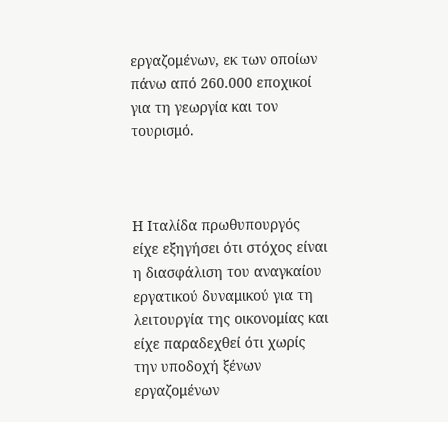εργαζομένων, εκ των οποίων πάνω από 260.000 εποχικοί για τη γεωργία και τον τουρισμό.



Η Ιταλίδα πρωθυπουργός είχε εξηγήσει ότι στόχος είναι η διασφάλιση του αναγκαίου εργατικού δυναμικού για τη λειτουργία της οικονομίας και είχε παραδεχθεί ότι χωρίς την υποδοχή ξένων εργαζομένων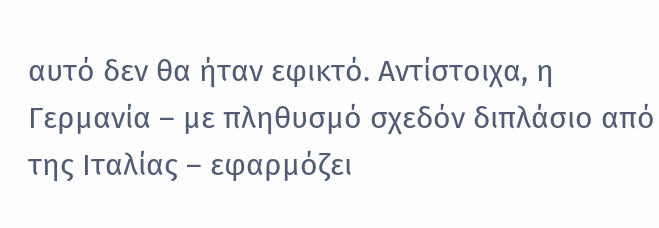αυτό δεν θα ήταν εφικτό. Αντίστοιχα, η Γερμανία – με πληθυσμό σχεδόν διπλάσιο από της Ιταλίας – εφαρμόζει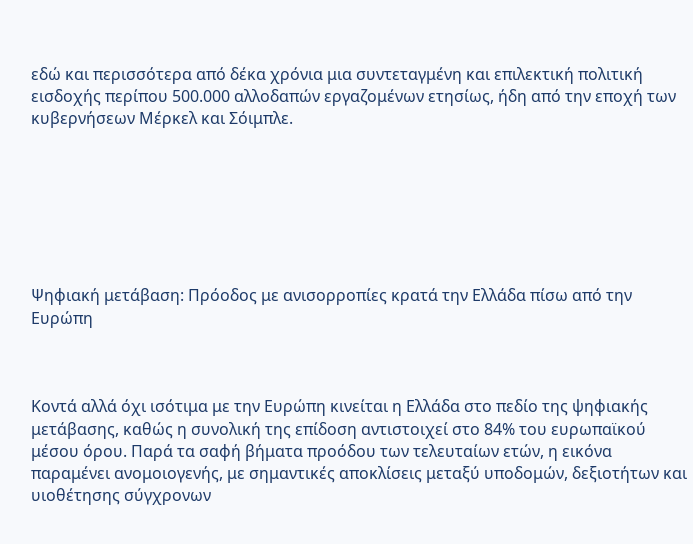εδώ και περισσότερα από δέκα χρόνια μια συντεταγμένη και επιλεκτική πολιτική εισδοχής περίπου 500.000 αλλοδαπών εργαζομένων ετησίως, ήδη από την εποχή των κυβερνήσεων Μέρκελ και Σόιμπλε.







Ψηφιακή μετάβαση: Πρόοδος με ανισορροπίες κρατά την Ελλάδα πίσω από την Ευρώπη



Κοντά αλλά όχι ισότιμα με την Ευρώπη κινείται η Ελλάδα στο πεδίο της ψηφιακής μετάβασης, καθώς η συνολική της επίδοση αντιστοιχεί στο 84% του ευρωπαϊκού μέσου όρου. Παρά τα σαφή βήματα προόδου των τελευταίων ετών, η εικόνα παραμένει ανομοιογενής, με σημαντικές αποκλίσεις μεταξύ υποδομών, δεξιοτήτων και υιοθέτησης σύγχρονων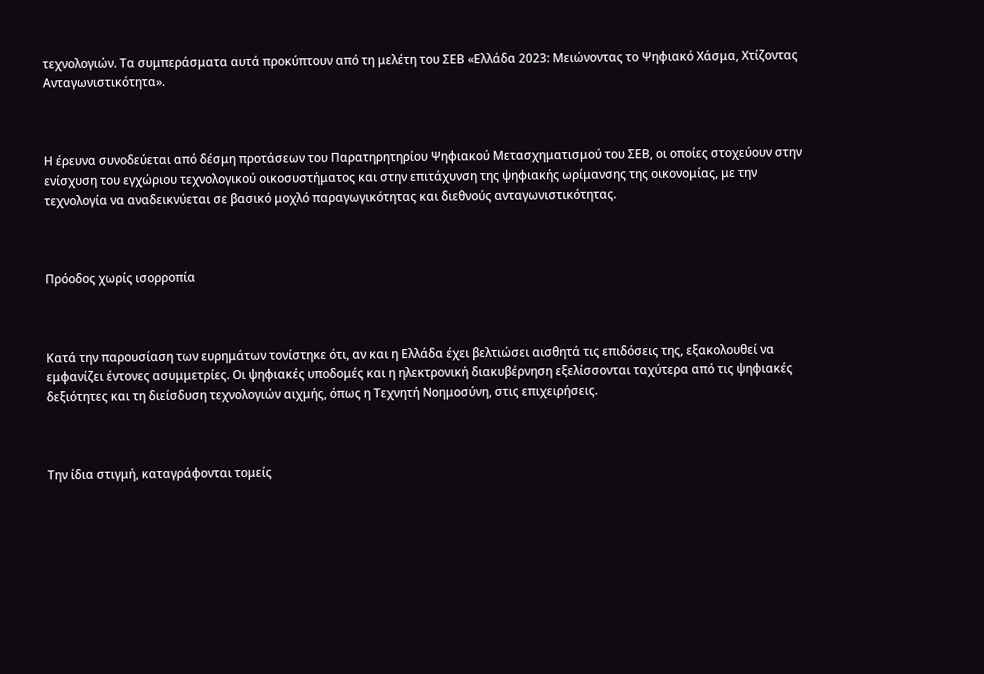τεχνολογιών. Τα συμπεράσματα αυτά προκύπτουν από τη μελέτη του ΣΕΒ «Ελλάδα 2023: Μειώνοντας το Ψηφιακό Χάσμα, Χτίζοντας Ανταγωνιστικότητα».



Η έρευνα συνοδεύεται από δέσμη προτάσεων του Παρατηρητηρίου Ψηφιακού Μετασχηματισμού του ΣΕΒ, οι οποίες στοχεύουν στην ενίσχυση του εγχώριου τεχνολογικού οικοσυστήματος και στην επιτάχυνση της ψηφιακής ωρίμανσης της οικονομίας, με την τεχνολογία να αναδεικνύεται σε βασικό μοχλό παραγωγικότητας και διεθνούς ανταγωνιστικότητας.



Πρόοδος χωρίς ισορροπία



Κατά την παρουσίαση των ευρημάτων τονίστηκε ότι, αν και η Ελλάδα έχει βελτιώσει αισθητά τις επιδόσεις της, εξακολουθεί να εμφανίζει έντονες ασυμμετρίες. Οι ψηφιακές υποδομές και η ηλεκτρονική διακυβέρνηση εξελίσσονται ταχύτερα από τις ψηφιακές δεξιότητες και τη διείσδυση τεχνολογιών αιχμής, όπως η Τεχνητή Νοημοσύνη, στις επιχειρήσεις.



Την ίδια στιγμή, καταγράφονται τομείς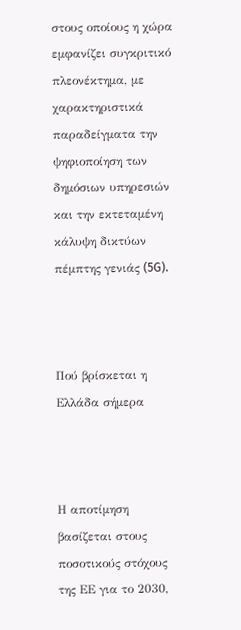στους οποίους η χώρα εμφανίζει συγκριτικό πλεονέκτημα, με χαρακτηριστικά παραδείγματα την ψηφιοποίηση των δημόσιων υπηρεσιών και την εκτεταμένη κάλυψη δικτύων πέμπτης γενιάς (5G).



Πού βρίσκεται η Ελλάδα σήμερα



Η αποτίμηση βασίζεται στους ποσοτικούς στόχους της ΕΕ για το 2030,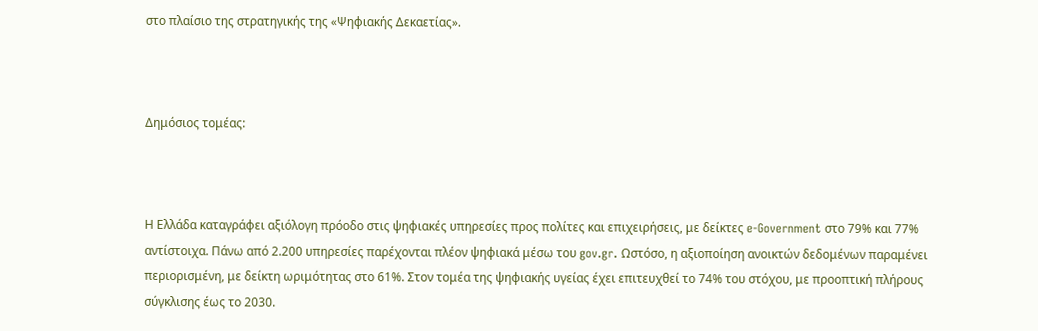στο πλαίσιο της στρατηγικής της «Ψηφιακής Δεκαετίας».



Δημόσιος τομέας:



Η Ελλάδα καταγράφει αξιόλογη πρόοδο στις ψηφιακές υπηρεσίες προς πολίτες και επιχειρήσεις, με δείκτες e-Government στο 79% και 77% αντίστοιχα. Πάνω από 2.200 υπηρεσίες παρέχονται πλέον ψηφιακά μέσω του gov.gr. Ωστόσο, η αξιοποίηση ανοικτών δεδομένων παραμένει περιορισμένη, με δείκτη ωριμότητας στο 61%. Στον τομέα της ψηφιακής υγείας έχει επιτευχθεί το 74% του στόχου, με προοπτική πλήρους σύγκλισης έως το 2030.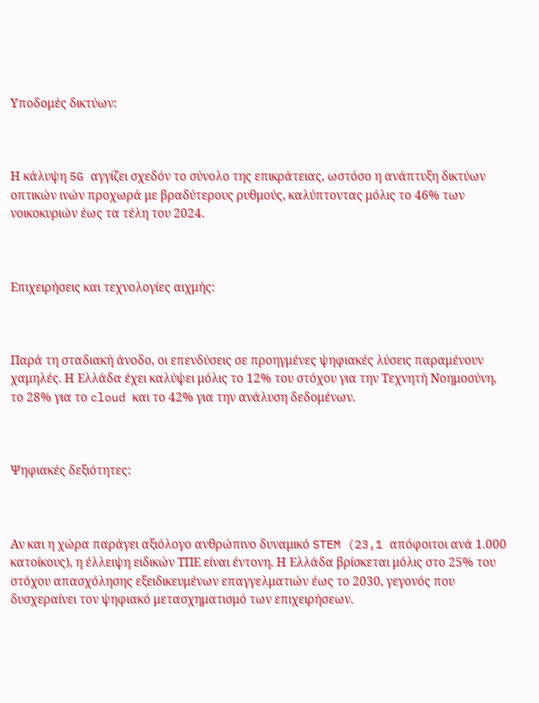Υποδομές δικτύων:



Η κάλυψη 5G αγγίζει σχεδόν το σύνολο της επικράτειας, ωστόσο η ανάπτυξη δικτύων οπτικών ινών προχωρά με βραδύτερους ρυθμούς, καλύπτοντας μόλις το 46% των νοικοκυριών έως τα τέλη του 2024.



Επιχειρήσεις και τεχνολογίες αιχμής:



Παρά τη σταδιακή άνοδο, οι επενδύσεις σε προηγμένες ψηφιακές λύσεις παραμένουν χαμηλές. Η Ελλάδα έχει καλύψει μόλις το 12% του στόχου για την Τεχνητή Νοημοσύνη, το 28% για το cloud και το 42% για την ανάλυση δεδομένων.



Ψηφιακές δεξιότητες:



Αν και η χώρα παράγει αξιόλογο ανθρώπινο δυναμικό STEM (23,1 απόφοιτοι ανά 1.000 κατοίκους), η έλλειψη ειδικών ΤΠΕ είναι έντονη. Η Ελλάδα βρίσκεται μόλις στο 25% του στόχου απασχόλησης εξειδικευμένων επαγγελματιών έως το 2030, γεγονός που δυσχεραίνει τον ψηφιακό μετασχηματισμό των επιχειρήσεων.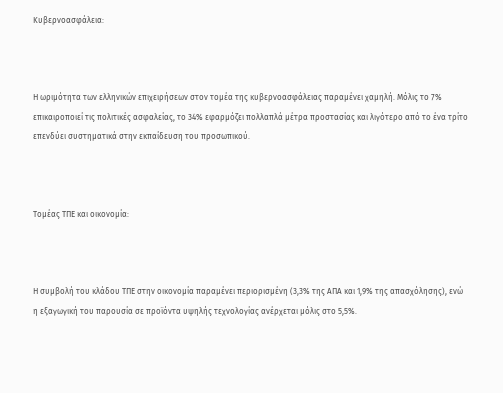Κυβερνοασφάλεια:



Η ωριμότητα των ελληνικών επιχειρήσεων στον τομέα της κυβερνοασφάλειας παραμένει χαμηλή. Μόλις το 7% επικαιροποιεί τις πολιτικές ασφαλείας, το 34% εφαρμόζει πολλαπλά μέτρα προστασίας και λιγότερο από το ένα τρίτο επενδύει συστηματικά στην εκπαίδευση του προσωπικού.



Τομέας ΤΠΕ και οικονομία:



Η συμβολή του κλάδου ΤΠΕ στην οικονομία παραμένει περιορισμένη (3,3% της ΑΠΑ και 1,9% της απασχόλησης), ενώ η εξαγωγική του παρουσία σε προϊόντα υψηλής τεχνολογίας ανέρχεται μόλις στο 5,5%.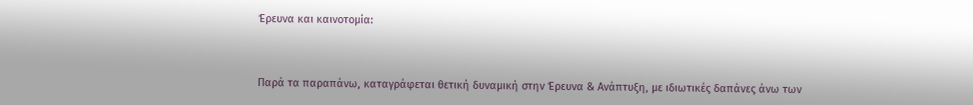Έρευνα και καινοτομία:



Παρά τα παραπάνω, καταγράφεται θετική δυναμική στην Έρευνα & Ανάπτυξη, με ιδιωτικές δαπάνες άνω των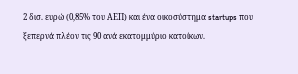2 δισ. ευρώ (0,85% του ΑΕΠ) και ένα οικοσύστημα startups που ξεπερνά πλέον τις 90 ανά εκατομμύριο κατοίκων.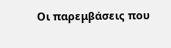Οι παρεμβάσεις που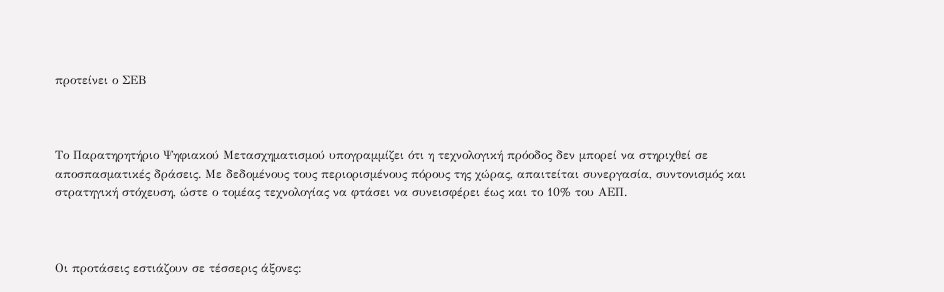προτείνει ο ΣΕΒ



Το Παρατηρητήριο Ψηφιακού Μετασχηματισμού υπογραμμίζει ότι η τεχνολογική πρόοδος δεν μπορεί να στηριχθεί σε αποσπασματικές δράσεις. Με δεδομένους τους περιορισμένους πόρους της χώρας, απαιτείται συνεργασία, συντονισμός και στρατηγική στόχευση, ώστε ο τομέας τεχνολογίας να φτάσει να συνεισφέρει έως και το 10% του ΑΕΠ.



Oι προτάσεις εστιάζουν σε τέσσερις άξονες: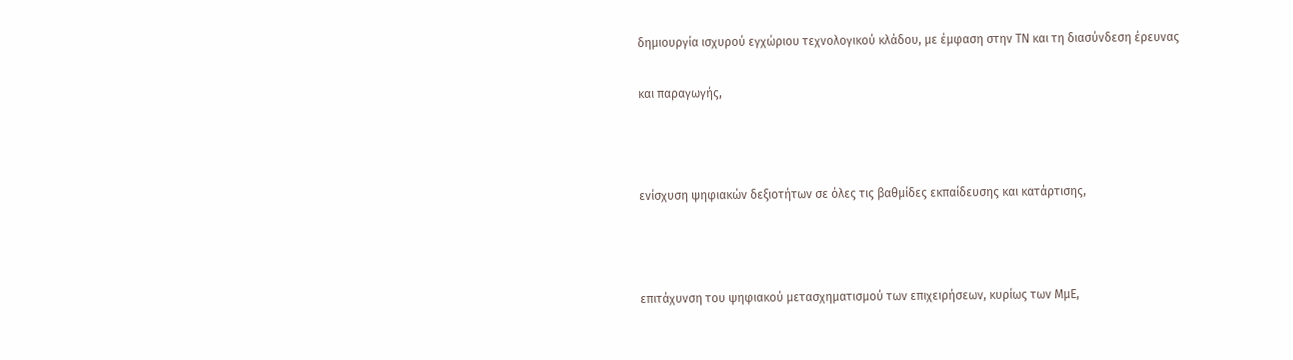δημιουργία ισχυρού εγχώριου τεχνολογικού κλάδου, με έμφαση στην ΤΝ και τη διασύνδεση έρευνας

και παραγωγής,



ενίσχυση ψηφιακών δεξιοτήτων σε όλες τις βαθμίδες εκπαίδευσης και κατάρτισης,



επιτάχυνση του ψηφιακού μετασχηματισμού των επιχειρήσεων, κυρίως των ΜμΕ,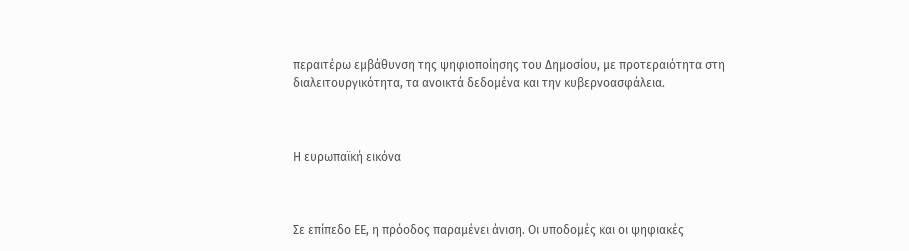περαιτέρω εμβάθυνση της ψηφιοποίησης του Δημοσίου, με προτεραιότητα στη διαλειτουργικότητα, τα ανοικτά δεδομένα και την κυβερνοασφάλεια.



Η ευρωπαϊκή εικόνα



Σε επίπεδο ΕΕ, η πρόοδος παραμένει άνιση. Οι υποδομές και οι ψηφιακές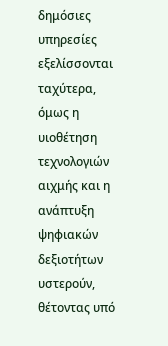δημόσιες υπηρεσίες εξελίσσονται ταχύτερα, όμως η υιοθέτηση τεχνολογιών αιχμής και η ανάπτυξη ψηφιακών δεξιοτήτων υστερούν, θέτοντας υπό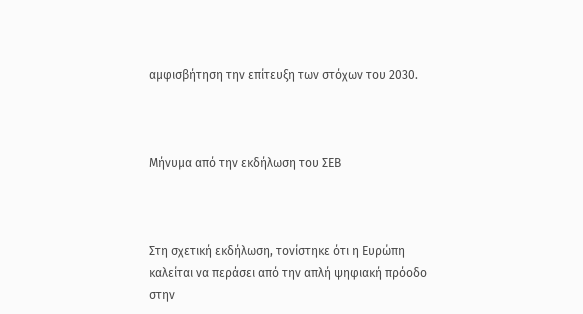αμφισβήτηση την επίτευξη των στόχων του 2030.



Μήνυμα από την εκδήλωση του ΣΕΒ



Στη σχετική εκδήλωση, τονίστηκε ότι η Ευρώπη καλείται να περάσει από την απλή ψηφιακή πρόοδο στην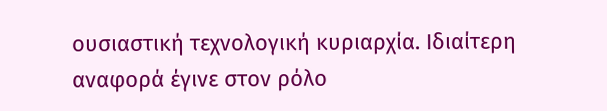ουσιαστική τεχνολογική κυριαρχία. Ιδιαίτερη αναφορά έγινε στον ρόλο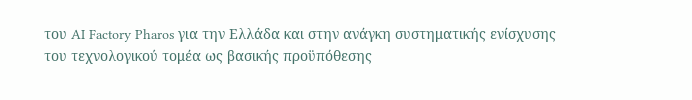του AI Factory Pharos για την Ελλάδα και στην ανάγκη συστηματικής ενίσχυσης του τεχνολογικού τομέα ως βασικής προϋπόθεσης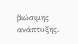βιώσιμης ανάπτυξης.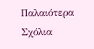Παλαιότερα Σχόλια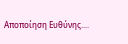Αποποίηση Ευθύνης....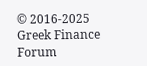© 2016-2025 Greek Finance Forum